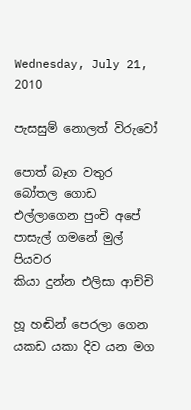Wednesday, July 21, 2010

පැසසුම් නොලත් විරුවෝ

පොත් බෑග වතුර බෝතල ගොඩ
එල්ලාගෙන පුංචි අපේ
පාසැල් ගමනේ මුල් පියවර
කියා දුන්න එලිසා ආච්චි

හූ හඬින් පෙරලා ගෙන
යකඩ යකා දිව යන මග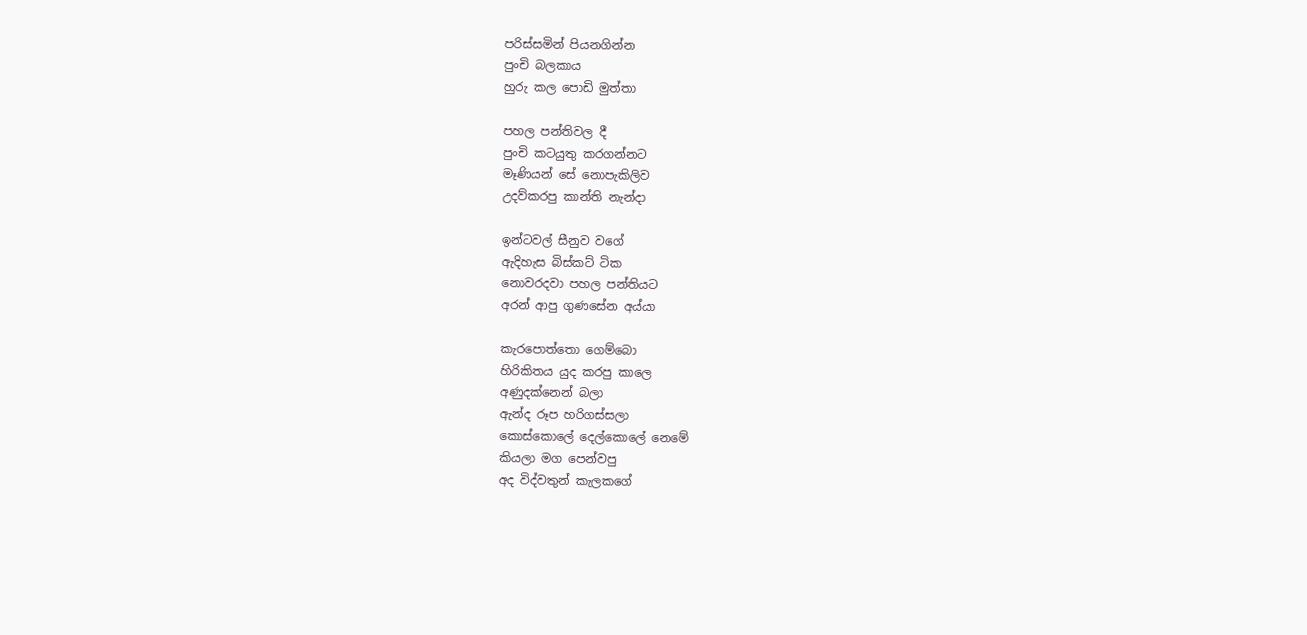පරිස්සමින් පියනගින්න
පුංචි බලකාය
හුරු කල පොඩි මුත්තා

පහල පන්තිවල දී
පුංචි කටයුතු කරගන්නට
මෑණියන් සේ නොපැකිලිව
උදව්කරපු කාන්ති නැන්දා

ඉන්ටවල් සීනුව වගේ
ඇදිහැස බිස්කට් ටික
නොවරදවා පහල පන්තියට
අරන් ආපු ගුණසේන අය්යා

කැරපොත්තො ගෙම්බො
හිරිකිතය යුද කරපු කාලෙ
අණුදක්නෙන් බලා
ඇන්ද රූප හරිගස්සලා
කොස්කොලේ දෙල්කොලේ නෙමේ
කියලා මග පෙන්වපු
අද විද්වතුන් කැලකගේ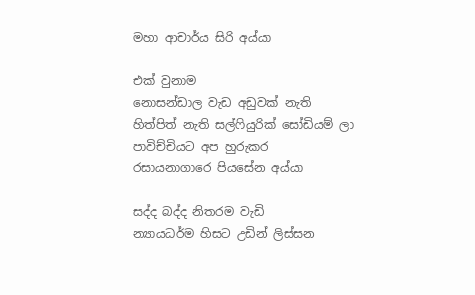මහා ආචාර්ය සිරි අය්යා

එක් වුනාම
නොසන්ඩාල වැඩ අඩුවක් නැති
හිත්පිත් නැති සල්ෆියුරික් සෝඩියම් ලා
පාවිච්චියට අප හුරුකර
රසායනාගාරෙ පියසේන අය්යා

සද්ද බද්ද නිතරම වැඩි
න්‍යායධර්ම හිසට උඩින් ලිස්සන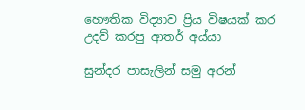හෞතික විද්‍යාව ප්‍රිය විෂයක් කර
උදව් කරපු ආතර් අය්යා

සුන්දර පාසැලින් සමු අරන්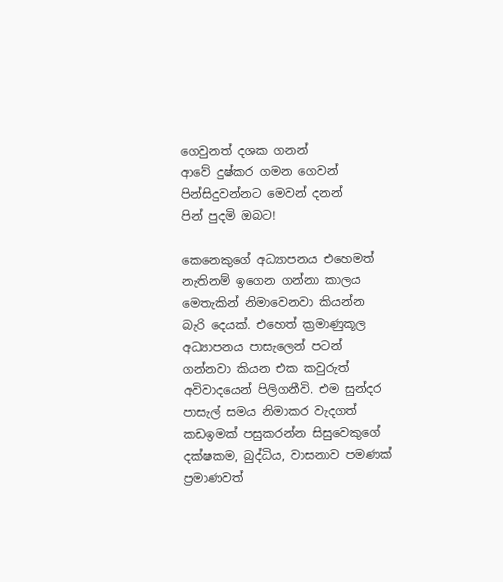ගෙවුනත් දශක ගනන්
ආවේ දුෂ්කර ගමන ගෙවන්
පින්සිදුවන්නට මෙවන් දනන්
පින් පුදමි ඔබට!

කෙනෙකුගේ අධ්‍යාපනය එහෙමත් නැතිනම් ඉගෙන ගන්නා කාලය මෙතැකින් නිමාවෙනවා කියන්න බැරි දෙයක්. එහෙත් ක්‍රමාණුකූල අධ්‍යාපනය පාසැලෙන් පටන් ගන්නවා කියන එක කවුරුත් අවිවාදයෙන් පිලිගනීවි. එම සුන්දර පාසැල් සමය නිමාකර වැදගත් කඩඉමක් පසුකරන්න සිසුවෙකුගේ දක්ෂකම, බුද්ධිය, වාසනාව පමණක් ප්‍රමාණවත්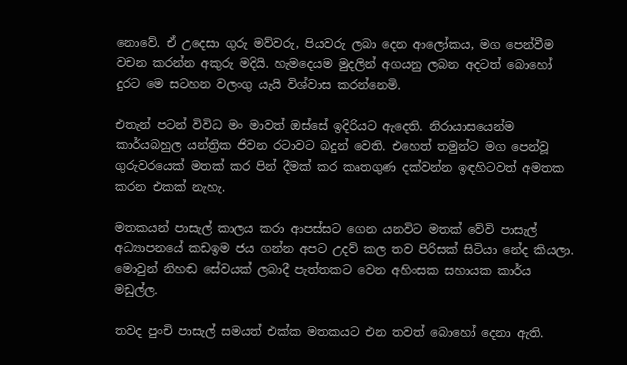නොවේ. ඒ උදෙසා ගුරු මව්වරු, පියවරු ලබා දෙන ආලෝකය, මග පෙන්වීම වචන කරන්න අකුරු මදියි. හැමදෙයම මුදලින් අගයනු ලබන අදටත් බොහෝ දුරට මෙ සටහන වලංගු යැයි විශ්වාස කරන්නෙමි.

එතැන් පටන් විවිධ මං මාවත් ඔස්සේ ඉදිරියට ඇදෙති. නිරායාසයෙන්ම කාර්යබහුල යන්ත්‍රික ජිවන රටාවට බදුන් වෙති. එහෙත් තමුන්ට මග පෙන්වූ ගුරුවරයෙක් මතක් කර පින් දීමක් කර කෘතගුණ දක්වන්න ඉඳහිටවත් අමතක කරන එකක් නැහැ.

මතකයන් පාසැල් කාලය කරා ආපස්සට ගෙන යනවිට මතක් වේවි පාසැල් අධ්‍යාපනයේ කඩඉම ජය ගන්න අපට උදව් කල තව පිරිසක් සිටියා නේද කියලා. මොවුන් නිහඬ සේවයක් ලබාදී පැත්තකට වෙන අහිංසක සහායක කාර්ය මඩුල්ල.

තවද පුංචි පාසැල් සමයත් එක්ක මතකයට එන තවත් බොහෝ දෙනා ඇති.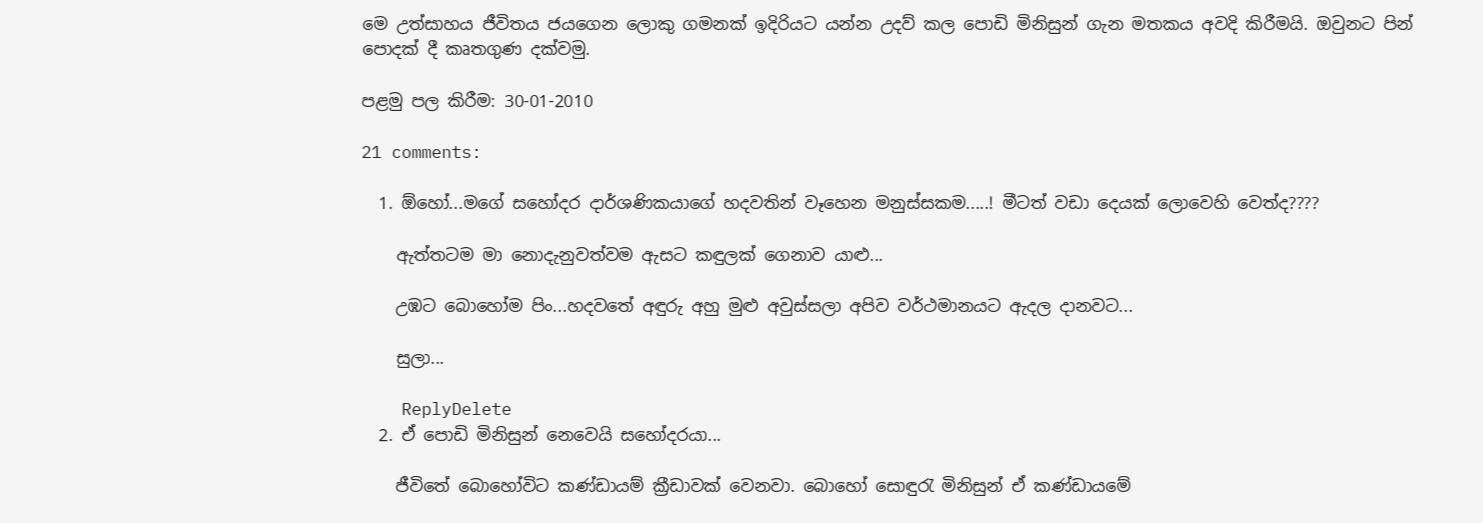මෙ උත්සාහය ජීවිතය ජයගෙන ලොකු ගමනක් ඉදිරියට යන්න උදව් කල පොඩි මිනිසුන් ගැන මතකය අවදි කිරීමයි. ඔවුනට පින් පොදක් දී කෘතගුණ දක්වමු.

පළමු පල කිරීම: 30-01-2010

21 comments:

  1. ඕහෝ...මගේ සහෝදර දාර්ශණිකයාගේ හදවතින් වෑහෙන මනුස්සකම.....! මීටත් වඩා දෙයක් ලොවෙහි වෙත්ද????

    ඇත්තටම මා නොදැනුවත්වම ඇසට කඳුලක් ගෙනාව යාළු...

    උඹට බොහෝම පිං...හදවතේ අඳුරු අහු මුළු අවුස්සලා අපිව වර්ථමානයට ඇදල දානවට...

    සුලා...

    ReplyDelete
  2. ඒ පොඩි මිනිසුන් නෙවෙයි සහෝදරයා...

    ජීවිතේ බොහෝවිට කණ්ඩායම් ක්‍රීඩාවක් වෙනවා. බොහෝ සොඳුරැ මිනිසුන් ඒ කණ්ඩායමේ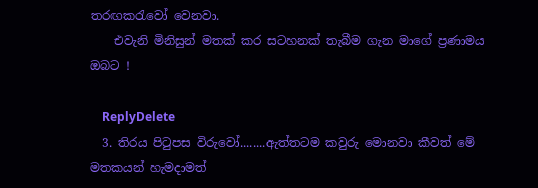තරඟකරැවෝ වෙනවා.
    එවැනි මිනිසුන් මතක් කර සටහනක් තැබීම ගැන මාගේ ප්‍රණාමය ඔබට !

    ReplyDelete
  3. තිරය පිටුපස විරුවෝ........ඇත්තටම කවුරු මොනවා කීවත් මේ මතකයන් හැමදාමත්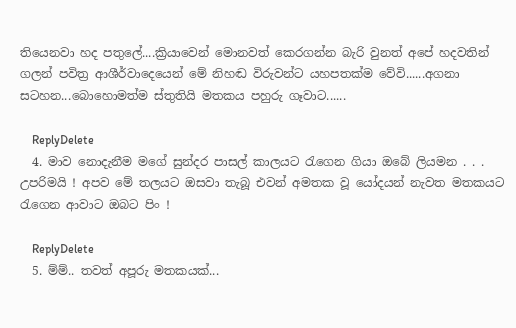තියෙනවා හද පතුලේ....ක්‍රියාවෙන් මොනවත් කෙරගන්න බැරි වුනත් අපේ හදවතින් ගලන් පවිත්‍ර ආශීර්වාදෙයෙන් මේ නිහඬ විරුවන්ට යහපතක්ම වේවි......අගනා සටහන...බොහොමත්ම ස්තුතියි මතකය පහුරු ගෑවාට......

    ReplyDelete
  4. මාව නොදැනීම මගේ සුන්දර පාසල් කාලයට රැගෙන ගියා ඔබේ ලියමන . . . උපරිමයි ! අපව මේ තලයට ඔසවා තැබූ එවන් අමතක වූ යෝදයන් නැවත මතකයට රැගෙන ආවාට ඔබට පිං !

    ReplyDelete
  5. ම්ම්.. තවත් අපූරු මතකයක්...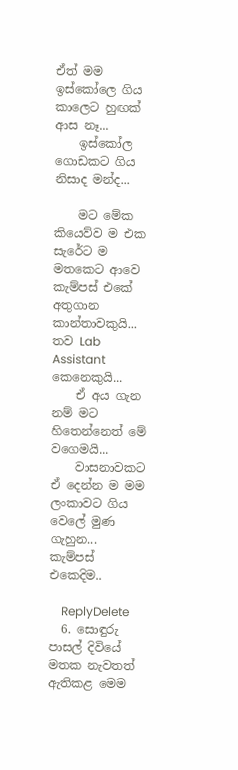ඒත් මම ඉස්කෝලෙ ගිය කාලෙට හුඟක් ආස නෑ...
    ඉස්කෝල ගොඩකට ගිය නිසාද මන්ද...

    මට මේක කියෙව්ව ම එක සැරේට ම මතකෙට ආවෙ කැම්පස් එකේ අතුගාන කාන්තාවකුයි... තව Lab Assistant කෙනෙකුයි...
    ඒ අය ගැන නම් මට හිතෙන්නෙත් මේ වගෙමයි...
    වාසනාවකට ඒ දෙන්න ම මම ලංකාවට ගිය වෙලේ මුණ ගැහුන... කැම්පස් එකෙදිම..

    ReplyDelete
  6. සොඳුරු පාසල් දිවියේ මතක නැවතත් ඇතිකළ මෙම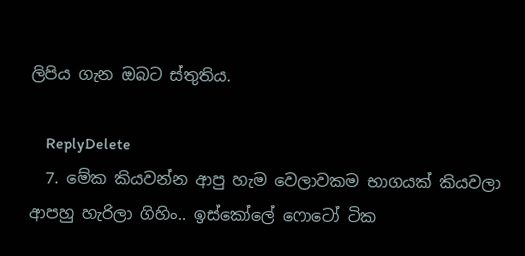ලිපිය ගැන ඔබට ස්තුතිය.

    ReplyDelete
  7. මේක කියවන්න ආපු හැම වෙලාවකම භාගයක් කියවලා ආපහු හැරිලා ගිහිං.. ඉස්කෝලේ ෆොටෝ ටික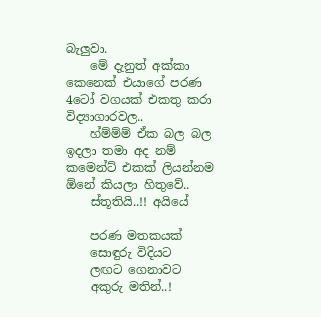බැලුවා.
    මේ දැනුත් අක්කා කෙනෙක් එයාගේ පරණ 4ටෝ වගයක් එකතු කරා විද්‍යාගාරවල..
    හ්ම්ම්ම් ඒක බල බල ඉදලා තමා අද නම් කමෙන්ට් එකක් ලියන්නම ඕනේ කියලා හිතුවේ..
    ස්තූතියි..!! අයියේ

    පරණ මතකයක්
    සොඳුරු විදියට
    ලඟට ගෙනාවට
    අකුරු මතින්..!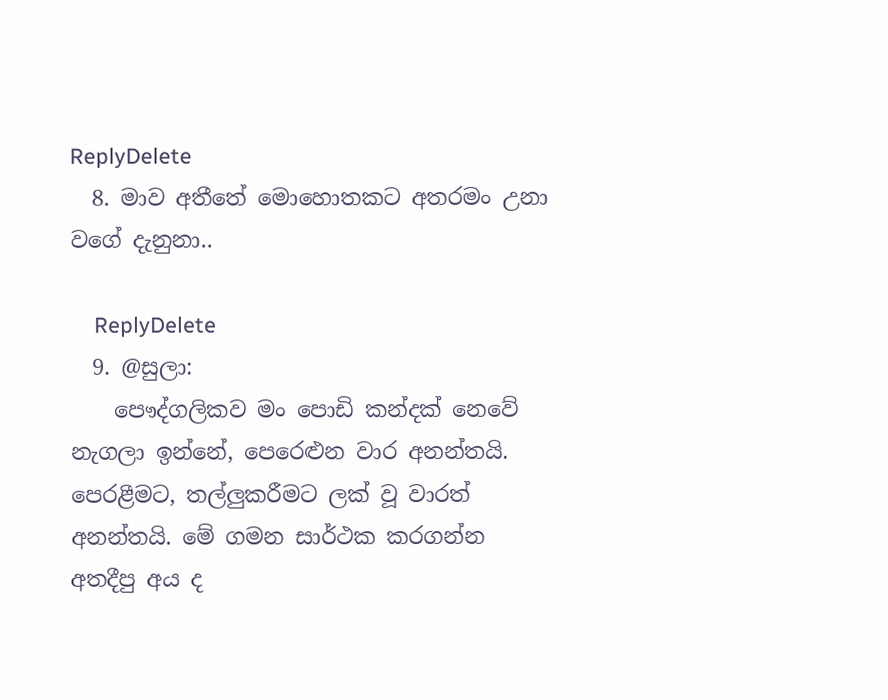ReplyDelete
  8. මාව අතීතේ මොහොතකට අතරමං උනා වගේ දැනුනා..

    ReplyDelete
  9. @සුලා:
    පෞද්ගලිකව මං පොඩි කන්දක් නෙවේ නැගලා ඉන්නේ, පෙරෙළුන වාර අනන්තයි. පෙරළීමට, තල්ලුකරීමට ලක් වූ වාරත් අනන්තයි. මේ ගමන සාර්ථක කරගන්න අතදීපු අය ද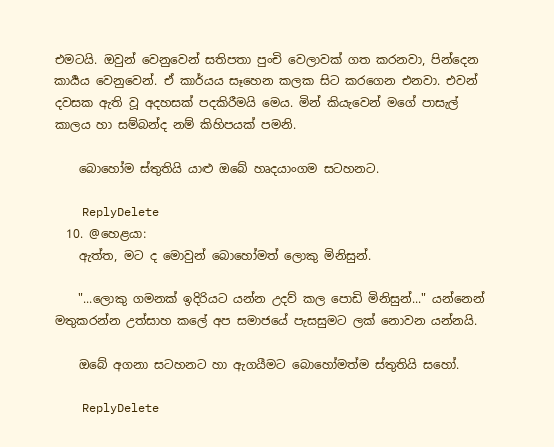එමටයි. ඔවුන් වෙනුවෙන් සතිපතා පුංචි වෙලාවක් ගත කරනවා, පින්දෙන කාර්‍යය වෙනුවෙන්. ඒ කාර්යය සෑහෙන කලක සිට කරගෙන එනවා. එවන් දවසක ඇති වූ අදහසක් පදකිරීමයි මෙය. මින් කියැවෙන් මගේ පාසැල් කාලය හා සම්බන්ද නම් කිහිපයක් පමනි.

    බොහෝම ස්තුතියි යාළු ඔබේ හෘදයාංගම සටහනට.

    ReplyDelete
  10. @හෙළයා:
    ඇත්ත, මට ද මොවුන් බොහෝමත් ලොකු මිනිසුන්.

    "...ලොකු ගමනක් ඉදිරියට යන්න උදව් කල පොඩි මිනිසුන්..." යන්නෙන් මතුකරන්න උත්සාහ කලේ අප සමාජයේ පැසසුමට ලක් නොවන යන්නයි.

    ඔබේ අගනා සටහනට හා ඇගයීමට බොහෝමත්ම ස්තුතියි සහෝ.

    ReplyDelete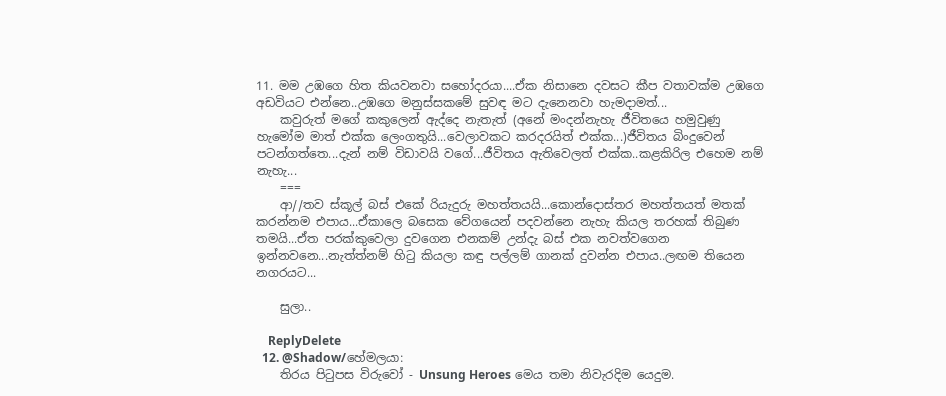11. මම උඹගෙ හිත කියවනවා සහෝදරයා....ඒක නිසානෙ දවසට කීප වතාවක්ම උඹගෙ අඩවියට එන්නෙ..උඹගෙ මනුස්සකමේ සුවඳ මට දැනෙනවා හැමදාමත්...
    කවුරුත් මගේ කකුලෙන් ඇද්දෙ නැතැත් (අනේ මංදන්නැහැ ජීවිතයෙ හමුවුණු හැමෝම මාත් එක්ක ලෙංගතුයි...වෙලාවකට කරදරයිත් එක්ක...)ජීවිතය බිංදුවෙන් පටන්ගත්තෙ...දැන් නම් විඩාවයි වගේ...ජීවිතය ඇතිවෙලත් එක්ක..කළකිරිල එහෙම නම් නැහැ...
    ===
    ආ//තව ස්කූල් බස් එකේ රියැදුරු මහත්තයයි...කොන්දොස්තර මහත්තයත් මතක් කරන්නම එපාය...ඒකාලෙ බසෙක වේගයෙන් පදවන්නෙ නැහැ කියල තරහක් තිබුණ තමයි...ඒත පරක්කුවෙලා දුවගෙන එනකම් උන්දැ බස් එක නවත්වගෙන ඉන්නවනෙ...නැත්ත්නම් හිටු කියලා කඳු පල්ලම් ගානක් දුවන්න එපාය..ලඟම තියෙන නගරයට...

    සුලා..

    ReplyDelete
  12. @Shadow/හේමලයා:
    තිරය පිටුපස විරුවෝ - Unsung Heroes මෙය තමා නිවැරදිම යෙදුම.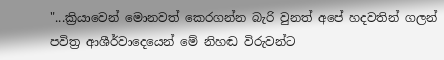"...ක්‍රියාවෙන් මොනවත් කෙරගන්න බැරි වුනත් අපේ හදවතින් ගලන් පවිත්‍ර ආශීර්වාදෙයෙන් මේ නිහඬ විරුවන්ට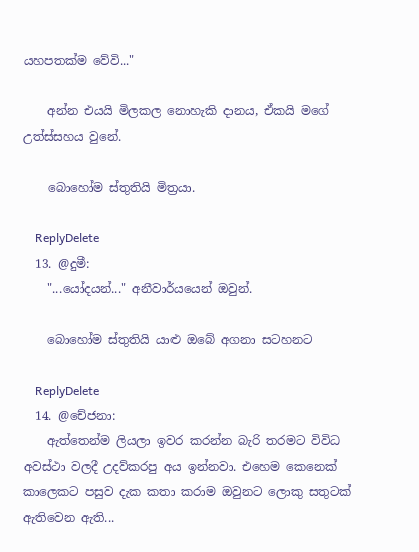යහපතක්ම වේවි..."

    අන්න එයයි මිලකල නොහැකි දානය, ඒකයි මගේ උත්ස්සහය වුනේ.

    බොහෝම ස්තුතියි මිත්‍රයා.

    ReplyDelete
  13. @දුමී:
    "...යෝදයන්..." අනීවාර්යයෙන් ඔවුන්.

    බොහෝම ස්තුතියි යාළු ඔබේ අගනා සටහනට

    ReplyDelete
  14. @චේජනා:
    ඇත්තෙන්ම ලියලා ඉවර කරන්න බැරි තරමට විවිධ අවස්ථා වලදී උදව්කරපු අය ඉන්නවා. එහෙම කෙනෙක් කාලෙකට පසුව දැක කතා කරාම ඔවුනට ලොකු සතුටක් ඇතිවෙන ඇති...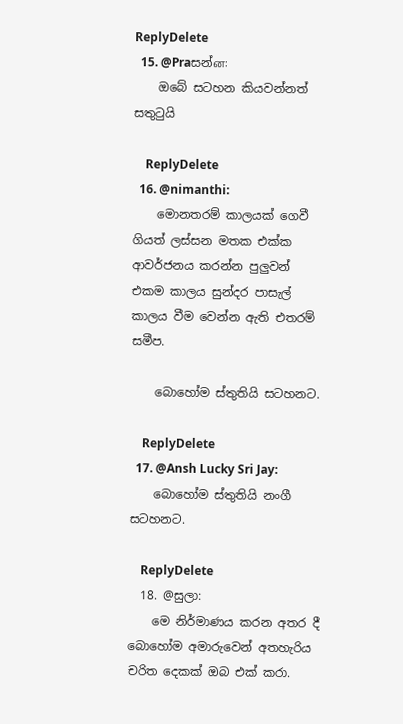ReplyDelete
  15. @Praසන්ன:
    ඔබේ සටහන කියවන්නත් සතුටුයි

    ReplyDelete
  16. @nimanthi:
    මොනතරම් කාලයක් ගෙවී ගියත් ලස්සන මතක එක්ක ආවර්ජනය කරන්න පුලුවන් එකම කාලය සුන්දර පාසැල් කාලය වීම වෙන්න ඇති එතරම් සමීප.

    බොහෝම ස්තුතියි සටහනට.

    ReplyDelete
  17. @Ansh Lucky Sri Jay:
    බොහෝම ස්තුතියි නංගී සටහනට.

    ReplyDelete
  18. @සුලා:
    මෙ නිර්මාණය කරන අතර දී බොහෝම අමාරුවෙන් අතහැරිය චරිත දෙකක් ඔබ එක් කරා.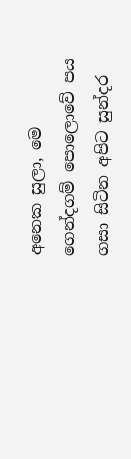අනෙක සුලා, මෙ ගෙන්දගම් පොලොවේ පය ගසා සිටින අපිට සුන්දර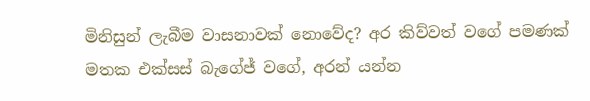මිනිසුන් ලැබීම වාසනාවක් නොවේද? අර කිව්වත් වගේ පමණක් මතක එක්සස් බැගේජ් වගේ, අරන් යන්න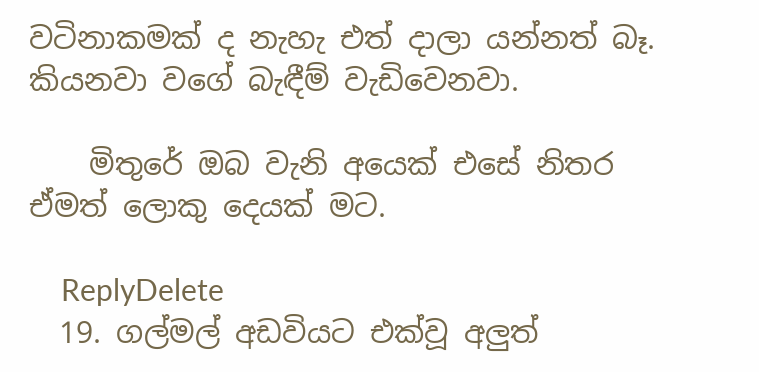වටිනාකමක් ද නැහැ එත් දාලා යන්නත් බෑ. කියනවා වගේ බැඳීම් වැඩිවෙනවා.

    මිතුරේ ඔබ වැනි අයෙක් එසේ නිතර ඒමත් ලොකු දෙයක් මට.

    ReplyDelete
  19. ගල්මල් අඩවියට එක්වූ අලුත්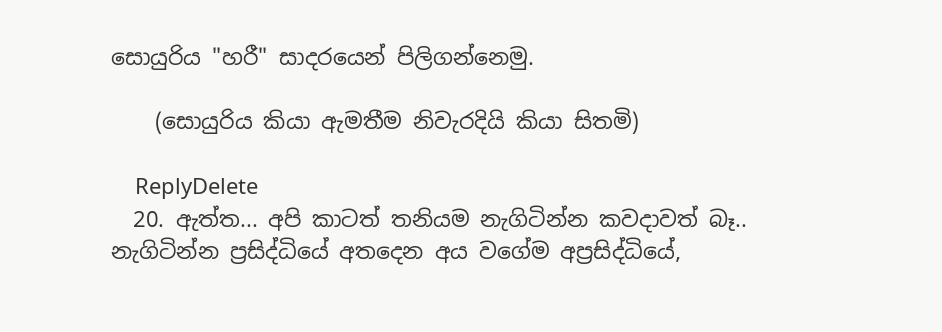සොයුරිය "හරී" සාදරයෙන් පිලිගන්නෙමු.

    (සොයුරිය කියා ඇමතීම නිවැරදියි කියා සිතමි)

    ReplyDelete
  20. ඇත්ත... අපි කාටත් තනියම නැගිටින්න කවදාවත් බෑ.. නැගිටින්න ප්‍රසිද්ධියේ අතදෙන අය වගේම අප්‍රසිද්ධියේ,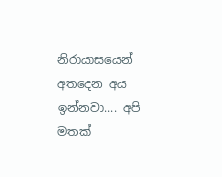නිරායාසයෙන් අතදෙන අය ඉන්නවා.... අපි මතක්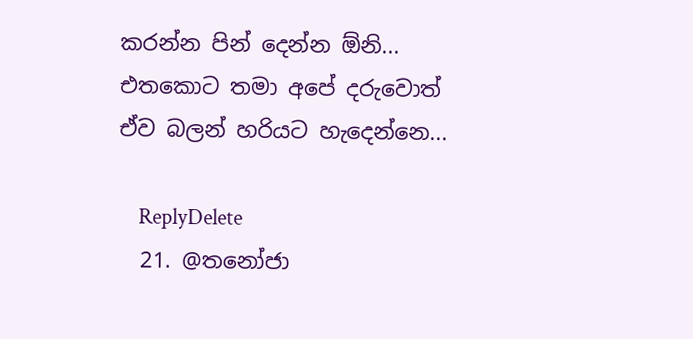කරන්න පින් දෙන්න ඕනි... එතකොට තමා අපේ දරුවොත් ඒව බලන් හරියට හැදෙන්නෙ...

    ReplyDelete
  21. @තනෝජා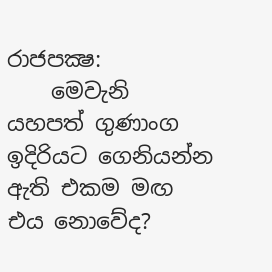රාජපක්‍ෂ:
    මෙවැනි යහපත් ගුණාංග ඉදිරියට ගෙනියන්න ඇති එකම මඟ එය නොවේද?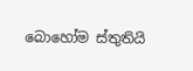බොහෝම ස්තුතියි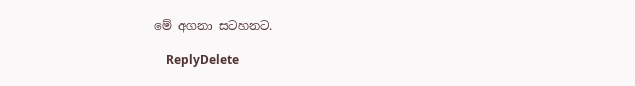මේ අගනා සටහනට.

    ReplyDelete